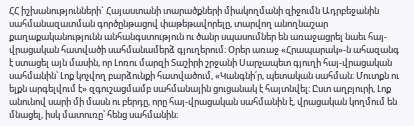ՀՀ իշխանությունների` Հայաստանի տարածքների միակողմանի զիջումն Ադրբեջանին սահմանազատման գործընթացով փաթեթավորելը, տարվող անողնաշար քաղաքականությունն անհանգստություն ու ծանր սպասումներ են առաջացրել նաեւ հայ-վրացական հատվածի սահմանամերձ գյուղերում։ Օրեր առաջ «Հրապարակ»-ն ահազանգ է ստացել այն մասին, որ Լոռու մարզի Տաշիրի շրջանի Սարչապետ գյուղի հայ-վրացական սահմանին՝ Լոք կոչվող բարձունքի հատվածում, «Կանգնի՛ր, պետական սահման։ Մուտքն ու ելքն արգելվում է» զգուշացմամբ սահմանային ցուցանակ է հայտնվել։ Ըստ աղբյուրի, Լոք անունով սարի մի մասն ու բերդը, որը հայ-վրացական սահմանին է, վրացական կողմում են մնացել, իսկ մատուռը՝ հենց սահմանին։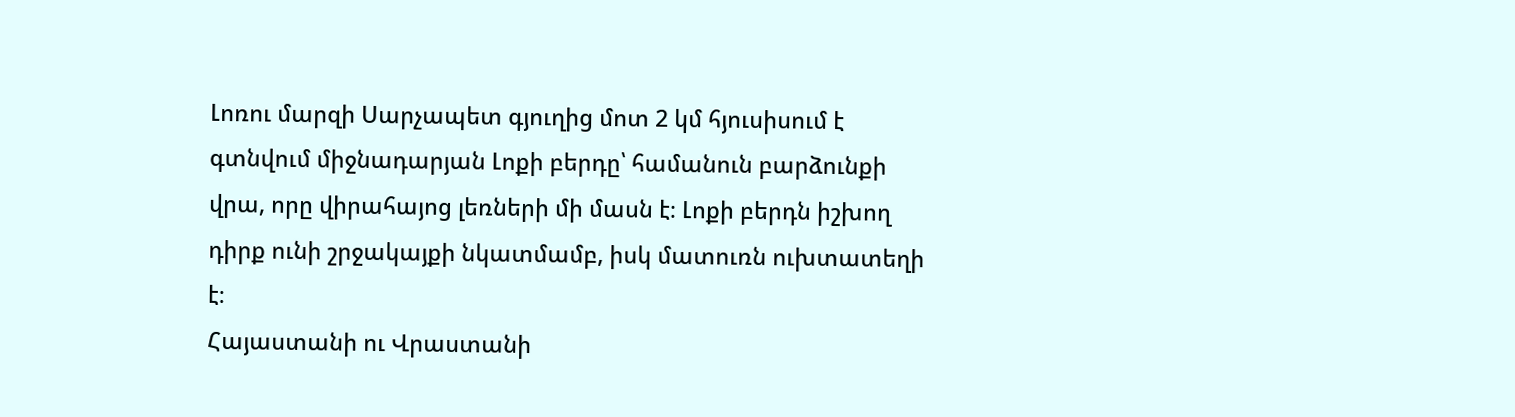Լոռու մարզի Սարչապետ գյուղից մոտ 2 կմ հյուսիսում է գտնվում միջնադարյան Լոքի բերդը՝ համանուն բարձունքի վրա, որը վիրահայոց լեռների մի մասն է։ Լոքի բերդն իշխող դիրք ունի շրջակայքի նկատմամբ, իսկ մատուռն ուխտատեղի է։
Հայաստանի ու Վրաստանի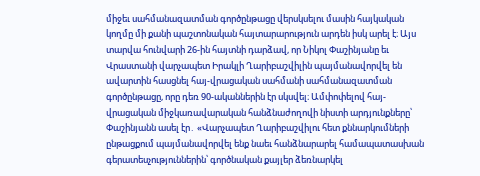միջեւ սահմանազատման գործընթացը վերսկսելու մասին հայկական կողմը մի քանի պաշտոնական հայտարարություն արդեն իսկ արել է։ Այս տարվա հունվարի 26-ին հայտնի դարձավ, որ Նիկոլ Փաշինյանը եւ Վրաստանի վարչապետ Իրակլի Ղարիբաշվիլին պայմանավորվել են ավարտին հասցնել հայ-վրացական սահմանի սահմանազատման գործընթացը, որը դեռ 90-ականներին էր սկսվել։ Ամփոփելով հայ-վրացական միջկառավարական հանձնաժողովի նիստի արդյունքները՝ Փաշինյանն ասել էր․ «Վարչապետ Ղարիբաշվիլու հետ քննարկումների ընթացքում պայմանավորվել ենք նաեւ հանձնարարել համապատասխան գերատեսչություններին՝ գործնական քայլեր ձեռնարկել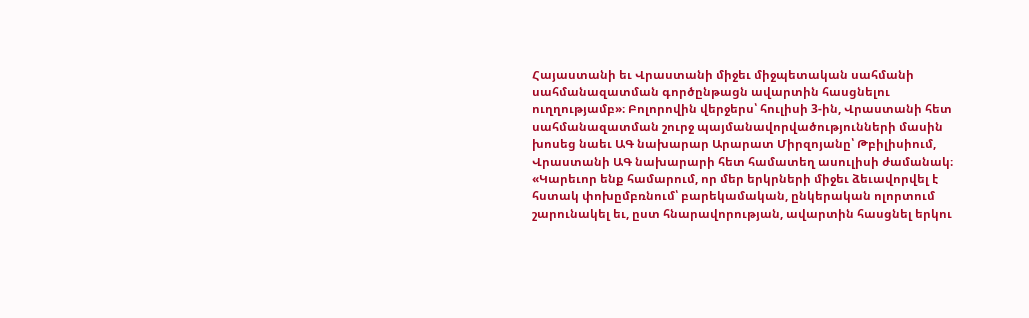Հայաստանի եւ Վրաստանի միջեւ միջպետական սահմանի սահմանազատման գործընթացն ավարտին հասցնելու ուղղությամբ»։ Բոլորովին վերջերս՝ հուլիսի 3-ին, Վրաստանի հետ սահմանազատման շուրջ պայմանավորվածությունների մասին խոսեց նաեւ ԱԳ նախարար Արարատ Միրզոյանը՝ Թբիլիսիում, Վրաստանի ԱԳ նախարարի հետ համատեղ ասուլիսի ժամանակ։
«Կարեւոր ենք համարում, որ մեր երկրների միջեւ ձեւավորվել է հստակ փոխըմբռնում՝ բարեկամական, ընկերական ոլորտում շարունակել եւ, ըստ հնարավորության, ավարտին հասցնել երկու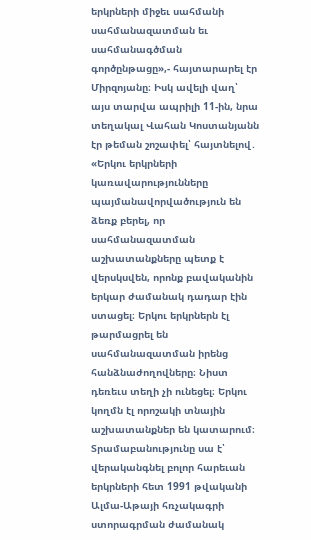երկրների միջեւ սահմանի սահմանազատման եւ սահմանագծման գործընթացը»,- հայտարարել էր Միրզոյանը։ Իսկ ավելի վաղ՝ այս տարվա ապրիլի 11-ին, նրա տեղակալ Վահան Կոստանյանն էր թեման շոշափել՝ հայտնելով․ «Երկու երկրների կառավարությունները պայմանավորվածություն են ձեռք բերել, որ սահմանազատման աշխատանքները պետք է վերսկսվեն, որոնք բավականին երկար ժամանակ դադար էին ստացել։ Երկու երկրներն էլ թարմացրել են սահմանազատման իրենց հանձնաժողովները։ Նիստ դեռեւս տեղի չի ունեցել։ Երկու կողմն էլ որոշակի տնային աշխատանքներ են կատարում։ Տրամաբանությունը սա է՝ վերականգնել բոլոր հարեւան երկրների հետ 1991 թվականի Ալմա-Աթայի հռչակագրի ստորագրման ժամանակ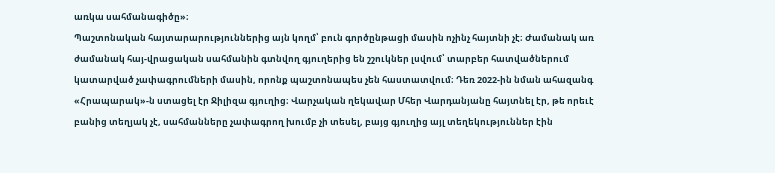առկա սահմանագիծը»։
Պաշտոնական հայտարարություններից այն կողմ՝ բուն գործընթացի մասին ոչինչ հայտնի չէ։ Ժամանակ առ ժամանակ հայ-վրացական սահմանին գտնվող գյուղերից են շշուկներ լսվում՝ տարբեր հատվածներում կատարված չափագրումների մասին, որոնք պաշտոնապես չեն հաստատվում։ Դեռ 2022-ին նման ահազանգ «Հրապարակ»-ն ստացել էր Ջիլիզա գյուղից։ Վարչական ղեկավար Մհեր Վարդանյանը հայտնել էր, թե որեւէ բանից տեղյակ չէ, սահմանները չափագրող խումբ չի տեսել, բայց գյուղից այլ տեղեկություններ էին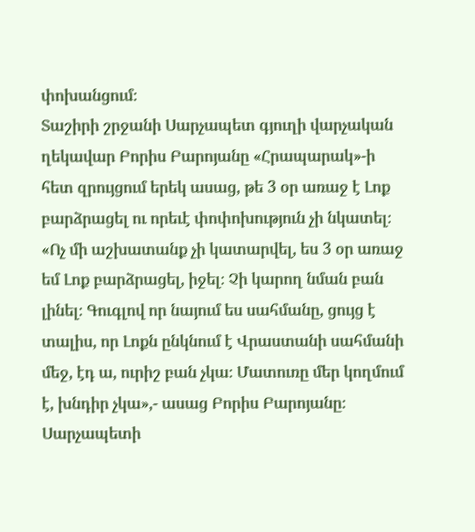փոխանցում։
Տաշիրի շրջանի Սարչապետ գյուղի վարչական ղեկավար Բորիս Բարոյանը «Հրապարակ»-ի հետ զրույցում երեկ ասաց, թե 3 օր առաջ է Լոք բարձրացել ու որեւէ փոփոխություն չի նկատել։ «Ոչ մի աշխատանք չի կատարվել, ես 3 օր առաջ եմ Լոք բարձրացել, իջել։ Չի կարող նման բան լինել։ Գուգլով որ նայում ես սահմանը, ցույց է տալիս, որ Լոքն ընկնում է Վրաստանի սահմանի մեջ, էդ ա, ուրիշ բան չկա։ Մատուռը մեր կողմում է, խնդիր չկա»,- ասաց Բորիս Բարոյանը։
Սարչապետի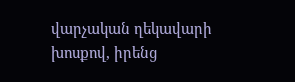վարչական ղեկավարի խոսքով, իրենց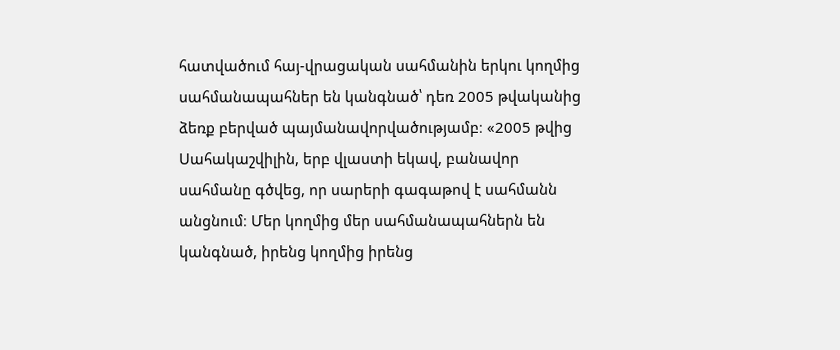հատվածում հայ-վրացական սահմանին երկու կողմից սահմանապահներ են կանգնած՝ դեռ 2005 թվականից ձեռք բերված պայմանավորվածությամբ։ «2005 թվից Սահակաշվիլին, երբ վլաստի եկավ, բանավոր սահմանը գծվեց, որ սարերի գագաթով է սահմանն անցնում։ Մեր կողմից մեր սահմանապահներն են կանգնած, իրենց կողմից իրենց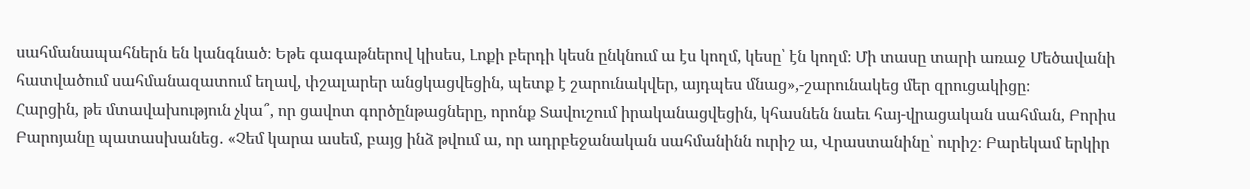սահմանապահներն են կանգնած։ Եթե գագաթներով կիսես, Լոքի բերդի կեսն ընկնում ա էս կողմ, կեսը՝ էն կողմ։ Մի տասը տարի առաջ Մեծավանի հատվածում սահմանազատում եղավ, փշալարեր անցկացվեցին, պետք է շարունակվեր, այդպես մնաց»,-շարունակեց մեր զրուցակիցը։
Հարցին, թե մտավախություն չկա՞, որ ցավոտ գործընթացները, որոնք Տավուշում իրականացվեցին, կհասնեն նաեւ հայ-վրացական սահման, Բորիս Բարոյանը պատասխանեց․ «Չեմ կարա ասեմ, բայց ինձ թվում ա, որ ադրբեջանական սահմանինն ուրիշ ա, Վրաստանինը՝ ուրիշ։ Բարեկամ երկիր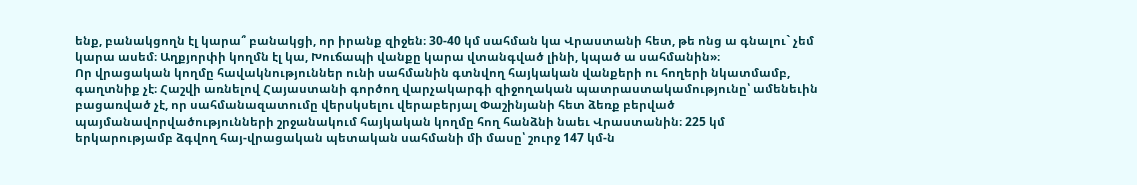ենք, բանակցողն էլ կարա՞ բանակցի, որ իրանք զիջեն։ 30-40 կմ սահման կա Վրաստանի հետ, թե ոնց ա գնալու` չեմ կարա ասեմ։ Աղքյորփի կողմն էլ կա, Խուճապի վանքը կարա վտանգված լինի, կպած ա սահմանին»։
Որ վրացական կողմը հավակնություններ ունի սահմանին գտնվող հայկական վանքերի ու հողերի նկատմամբ, գաղտնիք չէ։ Հաշվի առնելով Հայաստանի գործող վարչակարգի զիջողական պատրաստակամությունը՝ ամենեւին բացառված չէ, որ սահմանազատումը վերսկսելու վերաբերյալ Փաշինյանի հետ ձեռք բերված պայմանավորվածությունների շրջանակում հայկական կողմը հող հանձնի նաեւ Վրաստանին։ 225 կմ երկարությամբ ձգվող հայ-վրացական պետական սահմանի մի մասը՝ շուրջ 147 կմ-ն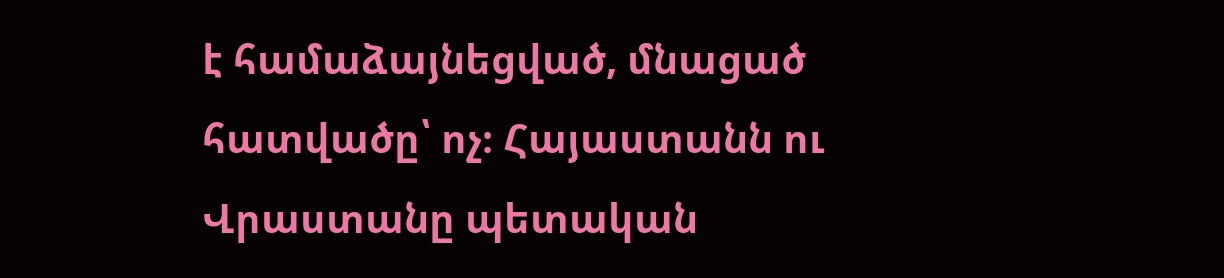է համաձայնեցված, մնացած հատվածը՝ ոչ։ Հայաստանն ու Վրաստանը պետական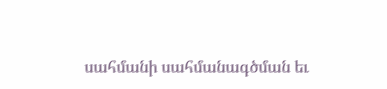սահմանի սահմանագծման եւ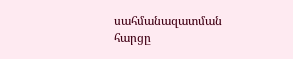սահմանազատման հարցը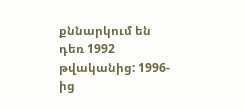քննարկում են դեռ 1992 թվականից: 1996-ից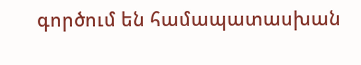գործում են համապատասխան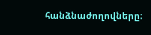հանձնաժողովները։